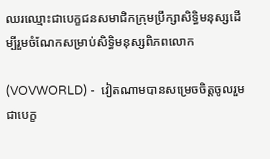ឈរឈ្មោះជាបេក្ខជនសមាជិកក្រុមប្រឹក្សាសិទ្ធិមនុស្សដើម្បីរួមចំណែកសម្រាប់សិទ្ធិមនុស្សពិភពលោក

(VOVWORLD) -  វៀតណាមបានសម្រេចចិត្តចូលរួមជាបេក្ខ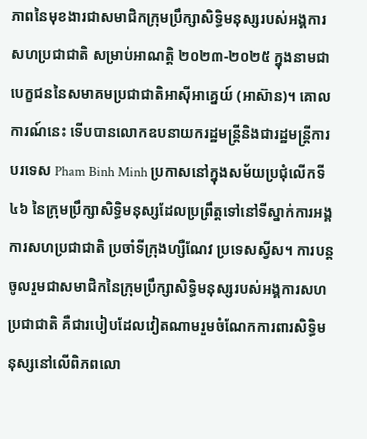ភាពនៃមុខងារជាសមាជិកក្រុមប្រឹក្សាសិទ្ធិមនុស្សរបស់អង្គការសហប្រជាជាតិ សម្រាប់អាណត្តិ ២០២៣-២០២៥ ក្នុងនាមជាបេក្ខជននៃសមាគមប្រជាជាតិអាស៊ីអាគ្នេយ៍ (អាស៊ាន)។ គោលការណ៍នេះ ទើបបានលោកឧបនាយករដ្ឋមន្រ្តីនិងជារដ្ឋមន្រ្តីការបរទេស Pham Binh Minh ប្រកាសនៅក្នុងសម័យប្រជុំលើកទី ៤៦ នៃក្រុមប្រឹក្សាសិទ្ធិមនុស្សដែលប្រព្រឹត្តទៅនៅទីស្នាក់ការអង្គការសហប្រជាជាតិ ប្រចាំទីក្រុងហ្សឺណែវ ប្រទេសស្វីស។ ការបន្តចូលរួមជាសមាជិកនៃក្រុមប្រឹក្សាសិទ្ធិមនុស្សរបស់អង្គការសហប្រជាជាតិ គឺជារបៀបដែលវៀតណាមរួមចំណែកការពារសិទ្ធិមនុស្សនៅលើពិភពលោ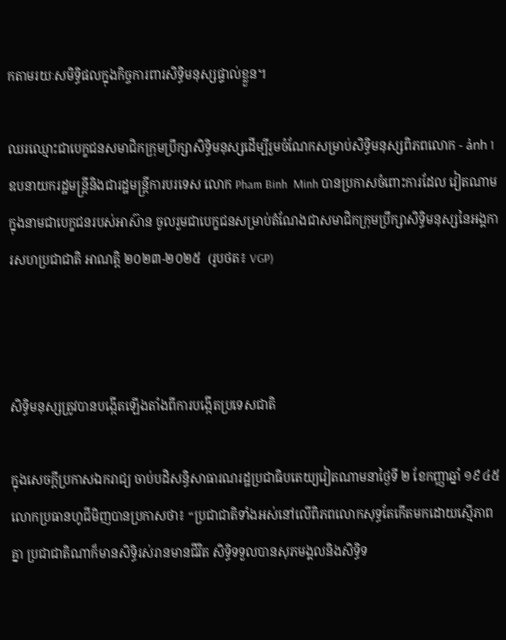កតាមរយៈសមិទ្ធិផលក្នុងកិច្ចការពារសិទ្ធិមនុស្សផ្ទាល់ខ្លួន។

ឈរឈ្មោះជាបេក្ខជនសមាជិកក្រុមប្រឹក្សាសិទ្ធិមនុស្សដើម្បីរួមចំណែកសម្រាប់សិទ្ធិមនុស្សពិភពលោក - ảnh 1ឧបនាយករដ្ឋមន្រ្តីនិងជារដ្ឋមន្រ្តីការបរទេស លោក Pham Binh  Minh បានប្រកាសចំពោះការដែល វៀតណាមក្នុងនាមជាបេក្ខជនរបស់អាស៊ាន ចូលរួមជាបេក្ខជនសម្រាប់តំណែងជាសមាជិកក្រុមប្រឹក្សាសិទ្ធិមនុស្សនៃអង្គការសហប្រជាជាតិ អាណត្តិ ២០២៣-២០២៥  (រូបថត៖ VGP)



សិទ្ធិមនុស្សត្រូវបានបង្កើតឡើងតាំងពីការបង្កើតប្រទេសជាតិ

ក្នុងសេចក្តីប្រកាសឯករាជ្យ ចាប់បដិសន្ធិសាធារណរដ្ឋប្រជាធិបតេយ្យវៀតណាមនាថ្ងៃទី ២ ខែកញ្ញាឆ្នាំ ១៩៤៥ លោកប្រធានហូជីមិញបានប្រកាសថា៖ “ប្រជាជាតិទាំងអស់នៅលើពិភពលោកសុទ្ធតែកើតមកដោយស្មើភាពគ្នា ប្រជាជាតិណាក៏មានសិទ្ធិរស់រានមានជីវិត សិទ្ធិទទួលបានសុភមង្គលនិងសិទ្ធិទ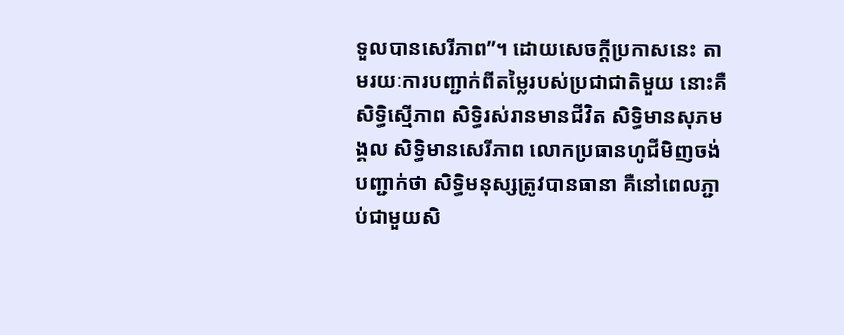ទួលបានសេរីភាព”។ ដោយសេចក្តីប្រកាសនេះ តាមរយៈការបញ្ជាក់ពីតម្លៃរបស់ប្រជាជាតិមួយ នោះគឺសិទ្ធិស្មើភាព សិទ្ធិរស់រានមានជីវិត សិទ្ធិមានសុភមង្គល សិទ្ធិមានសេរីភាព លោកប្រធានហូជីមិញចង់បញ្ជាក់ថា សិទ្ធិមនុស្សត្រូវបានធានា គឺនៅពេលភ្ជាប់ជាមួយសិ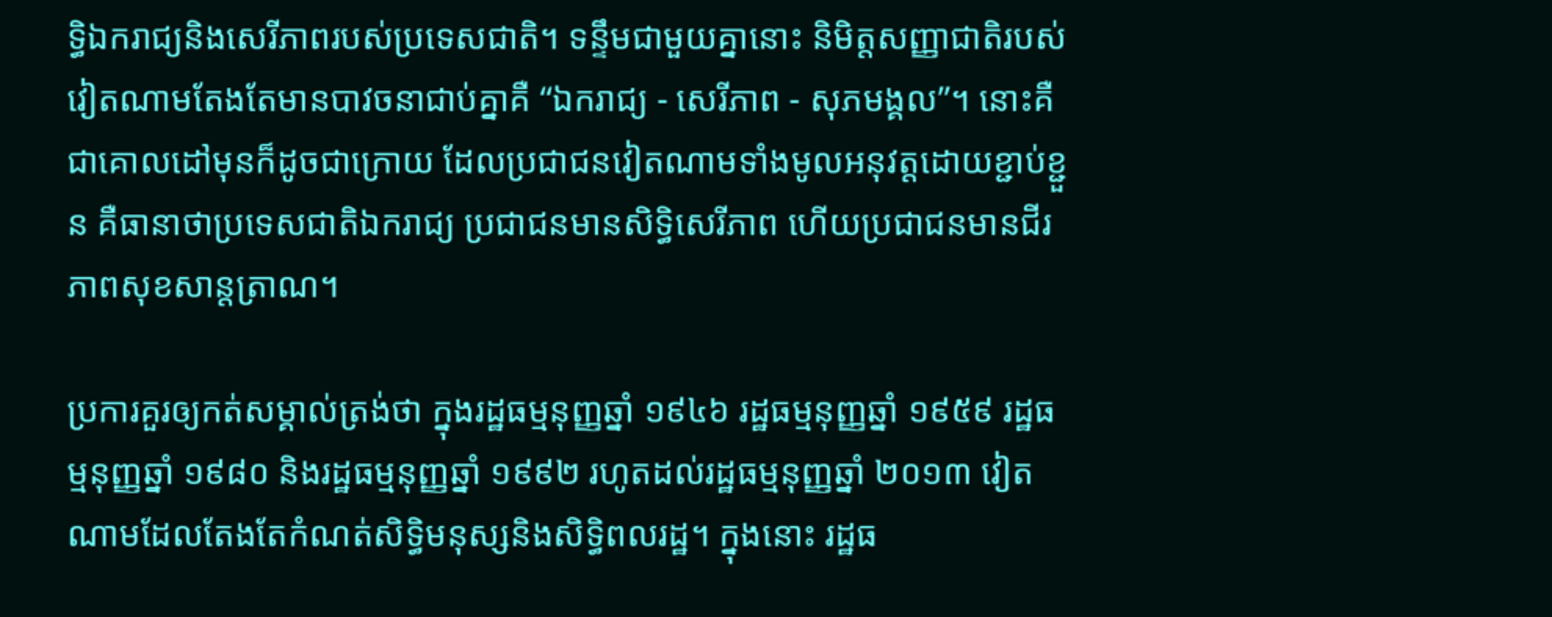ទ្ធិឯករាជ្យនិងសេរីភាពរបស់ប្រទេសជាតិ។ ទន្ទឹមជាមួយគ្នានោះ និមិត្តសញ្ញាជាតិរបស់វៀតណាមតែងតែមានបាវចនាជាប់គ្នាគឺ “ឯករាជ្យ - សេរីភាព - សុភមង្គល”។ នោះគឺជាគោលដៅមុនក៏ដូចជាក្រោយ ដែលប្រជាជនវៀតណាមទាំងមូលអនុវត្តដោយខ្ជាប់ខ្ជួន គឺធានាថាប្រទេសជាតិឯករាជ្យ ប្រជាជនមានសិទ្ធិសេរីភាព ហើយប្រជាជនមានជីរភាពសុខសាន្តត្រាណ។

ប្រការគួរឲ្យកត់សម្គាល់ត្រង់ថា ក្នុងរដ្ឋធម្មនុញ្ញឆ្នាំ ១៩៤៦ រដ្ឋធម្មនុញ្ញឆ្នាំ ១៩៥៩ រដ្ឋធម្មនុញ្ញឆ្នាំ ១៩៨០ និងរដ្ឋធម្មនុញ្ញឆ្នាំ ១៩៩២ រហូតដល់រដ្ឋធម្មនុញ្ញឆ្នាំ ២០១៣ វៀតណាមដែលតែងតែកំណត់សិទ្ធិមនុស្សនិងសិទ្ធិពលរដ្ឋ។ ក្នុងនោះ រដ្ឋធ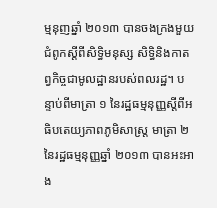ម្មនុញឆ្នាំ ២០១៣ បានចងក្រងមួយជំពូកស្ដីពីសិទ្ធិមនុស្ស សិទ្ធិនិងកាតព្វកិច្ចជាមូលដ្ឋានរបស់ពលរដ្ឋ។ បន្ទាប់ពីមាត្រា ១ នៃរដ្ឋធម្មនុញ្ញស្ដីពីអធិបតេយ្យភាពភូមិសាស្ត្រ មាត្រា ២ នៃរដ្ឋធម្មនុញ្ញឆ្នាំ ២០១៣ បានអះអាង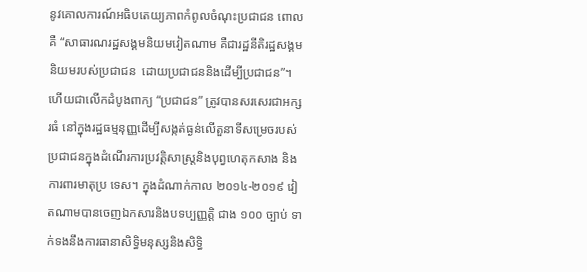នូវគោលការណ៍អធិបតេយ្យភាពកំពូលចំណុះប្រជាជន ពោលគឺ “សាធារណរដ្ឋសង្គមនិយមវៀតណាម គឺជារដ្ឋនីតិរដ្ឋសង្គមនិយមរបស់ប្រជាជន  ដោយប្រជាជននិងដើម្បីប្រជាជន”។ ហើយជាលើកដំបូងពាក្យ “ប្រជាជន” ត្រូវបានសរសេរជាអក្សរធំ នៅក្នុងរដ្ឋធម្មនុញ្ញដើម្បីសង្កត់ធ្ងន់លើតួនាទីសម្រេចរបស់ប្រជាជនក្នុងដំណើរការប្រវត្តិសាស្ត្រនិងបុព្វហេតុកសាង និងការពារមាតុប្រ ទេស។ ក្នុងដំណាក់កាល ២០១៤-២០១៩ វៀតណាមបានចេញឯកសារនិងបទប្បញ្ញត្តិ ជាង ១០០ ច្បាប់ ទាក់ទងនឹងការធានាសិទ្ធិមនុស្សនិងសិទ្ធិ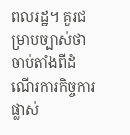ពលរដ្ឋ។ គួរជម្រាបច្បាស់ថា ចាប់តាំងពីដំណើរការកិច្ចការផ្លាស់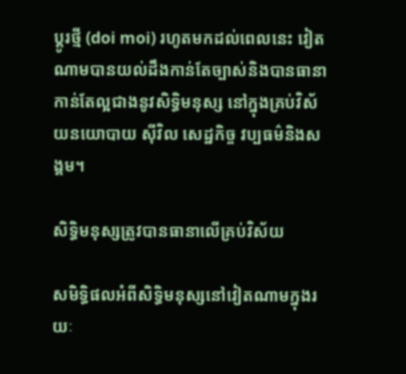ប្តូរថ្មី (doi moi) រហូតមកដល់ពេលនេះ វៀតណាមបានយល់ដឹងកាន់តែច្បាស់និងបានធានាកាន់តែល្អជាងនូវសិទ្ធិមនុស្ស នៅក្នុងគ្រប់វិស័យនយោបាយ ស៊ីវិល សេដ្ឋកិច្ច វប្បធម៌និងសង្គម។

សិទ្ធិមនុស្សត្រូវបានធានាលើគ្រប់វិស័យ

សមិទ្ធិផលអំពីសិទ្ធិមនុស្សនៅវៀតណាមក្នុងរយៈ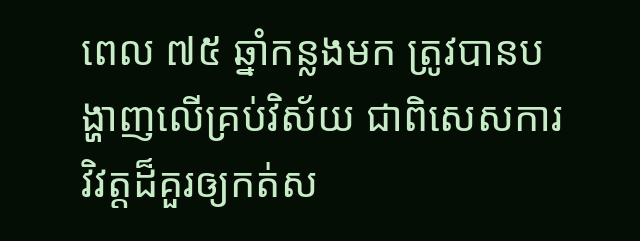ពេល ៧៥ ឆ្នាំកន្លងមក ត្រូវបានបង្ហាញលើគ្រប់វិស័យ ជាពិសេសការវិវត្តដ៏គួរឲ្យកត់ស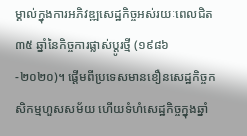ម្គាល់ក្នុងការអភិវឌ្ឍសេដ្ឋកិច្ចអស់រយៈពេលជិត ៣៥ ឆ្នាំនៃកិច្ចការផ្លាស់ប្តូរថ្មី (១៩៨៦-២០២០)។ ផ្តើមពីប្រទេសមានខឿនសេដ្ឋកិច្ចកសិកម្មហួសសម័យ ហើយទំហំសេដ្ឋកិច្ចក្នុងឆ្នាំ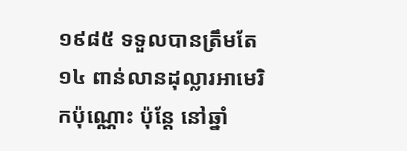១៩៨៥ ទទួលបានត្រឹមតែ ១៤ ពាន់លានដុល្លារអាមេរិកប៉ុណ្ណោះ ប៉ុន្តែ នៅឆ្នាំ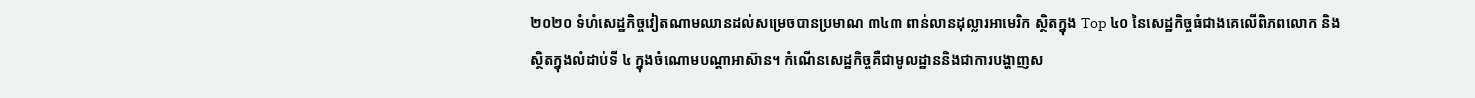២០២០ ទំហំសេដ្ឋកិច្ចវៀតណាមឈានដល់សម្រេចបានប្រមាណ ៣៤៣ ពាន់លានដុល្លារអាមេរិក ស្ថិតក្នុង Top ៤០ នៃសេដ្ឋកិច្ចធំជាងគេលើពិភពលោក និងស្ថិតក្នុងលំដាប់ទី ៤ ក្នុងចំណោមបណ្តាអាស៊ាន។ កំណើនសេដ្ឋកិច្ចគឺជាមូលដ្ឋាននិងជាការបង្ហាញស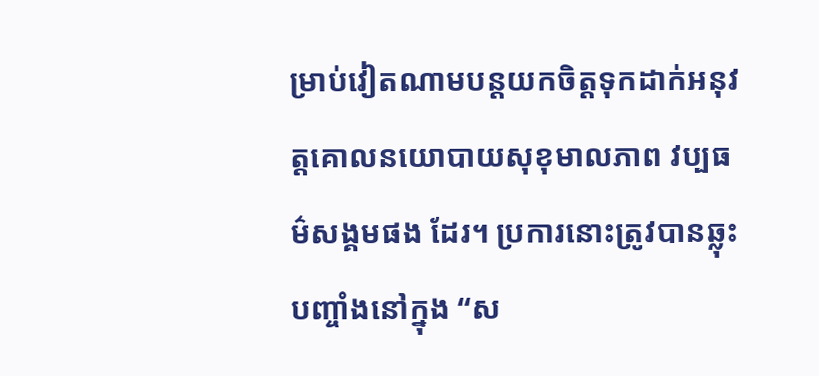ម្រាប់វៀតណាមបន្តយកចិត្តទុកដាក់អនុវត្តគោលនយោបាយសុខុមាលភាព វប្បធម៌សង្គមផង ដែរ។ ប្រការនោះត្រូវបានឆ្លុះបញ្ចាំងនៅក្នុង “ស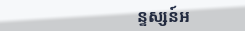ន្ទស្សន៍អ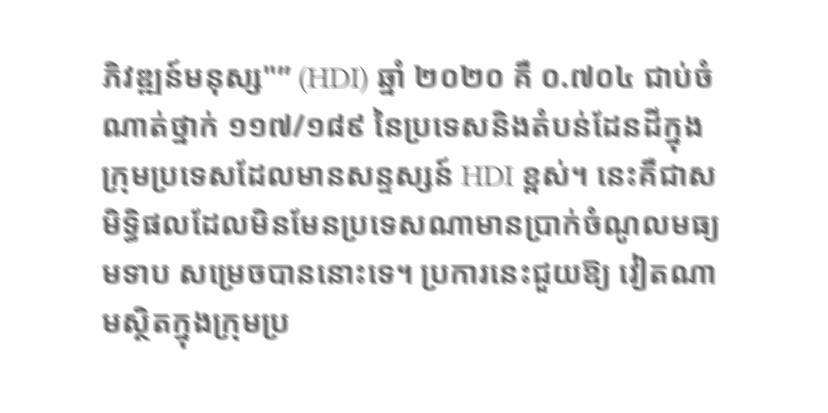ភិវឌ្ឍន៍មនុស្ស"” (HDI) ឆ្នាំ ២០២០ គឺ ០.៧០៤ ជាប់ចំណាត់ថ្នាក់ ១១៧/១៨៩ នៃប្រទេសនិងតំបន់ដែនដីក្នុងក្រុមប្រទេសដែលមានសន្ទស្សន៍ HDI ខ្ពស់។ នេះគឺជាសមិទ្ធិផលដែលមិនមែនប្រទេសណាមានប្រាក់ចំណូលមធ្យមទាប សម្រេចបាននោះទេ។ ប្រការនេះជួយឱ្យ វៀតណាមស្ថិតក្នុងក្រុមប្រ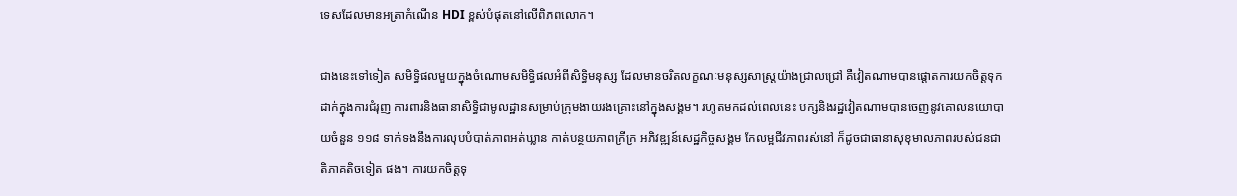ទេសដែលមានអត្រាកំណើន HDI ខ្ពស់បំផុតនៅលើពិភពលោក។

ជាងនេះទៅទៀត សមិទ្ធិផលមួយក្នុងចំណោមសមិទ្ធិផលអំពីសិទ្ធិមនុស្ស ដែលមានចរិតលក្ខណៈមនុស្សសាស្ត្រយ៉ាងជ្រាលជ្រៅ គឺវៀតណាមបានផ្តោតការយកចិត្តទុកដាក់ក្នុងការជំរុញ ការពារនិងធានាសិទ្ធិជាមូលដ្ឋានសម្រាប់ក្រុមងាយរងគ្រោះនៅក្នុងសង្គម។ រហូតមកដល់ពេលនេះ បក្សនិងរដ្ឋវៀតណាមបានចេញនូវគោលនយោបាយចំនួន ១១៨ ទាក់ទងនឹងការលុបបំបាត់ភាពអត់ឃ្លាន កាត់បន្ថយភាពក្រីក្រ អភិវឌ្ឍន៍សេដ្ឋកិច្ចសង្គម កែលម្អជីវភាពរស់នៅ ក៏ដូចជាធានាសុខុមាលភាពរបស់ជនជាតិភាគតិចទៀត ផង។ ការយកចិត្តទុ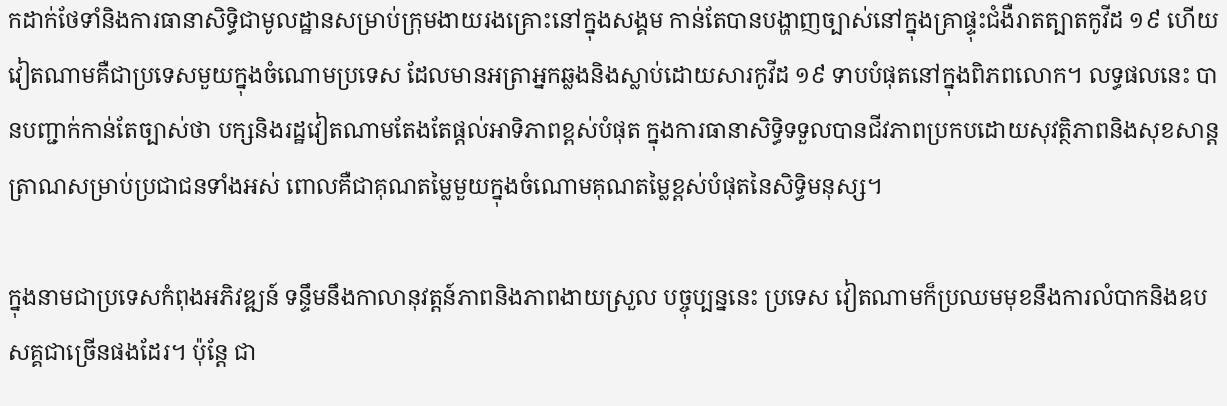កដាក់ថែទាំនិងការធានាសិទ្ធិជាមូលដ្ឋានសម្រាប់ក្រុមងាយរងគ្រោះនៅក្នុងសង្គម កាន់តែបានបង្ហាញច្បាស់នៅក្នុងគ្រាផ្ទុះជំងឺរាតត្បាតកូវីដ ១៩ ហើយវៀតណាមគឺជាប្រទេសមួយក្នុងចំណោមប្រទេស ដែលមានអត្រាអ្នកឆ្លងនិងស្លាប់ដោយសារកូវីដ ១៩ ទាបបំផុតនៅក្នុងពិភពលោក។ លទ្ធផលនេះ បានបញ្ជាក់កាន់តែច្បាស់ថា បក្សនិងរដ្ឋវៀតណាមតែងតែផ្តល់អាទិភាពខ្ពស់បំផុត ក្នុងការធានាសិទ្ធិទទួលបានជីវភាពប្រកបដោយសុវត្ថិភាពនិងសុខសាន្តត្រាណសម្រាប់ប្រជាជនទាំងអស់ ពោលគឺជាគុណតម្លៃមួយក្នុងចំណោមគុណតម្លៃខ្ពស់បំផុតនៃសិទ្ធិមនុស្ស។

ក្នុងនាមជាប្រទេសកំពុងអភិវឌ្ឍន៍ ទន្ទឹមនឹងកាលានុវត្តន៍ភាពនិងភាពងាយស្រួល បច្ចុប្បន្ននេះ ប្រទេស វៀតណាមក៏ប្រឈមមុខនឹងការលំបាកនិងឧបសគ្គជាច្រើនផងដែរ។ ប៉ុន្តែ ជា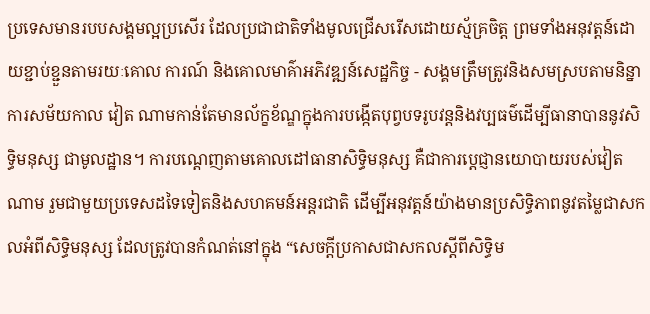ប្រទេសមានរបបសង្គមល្អប្រសើរ ដែលប្រជាជាតិទាំងមូលជ្រើសរើសដោយស្ម័គ្រចិត្ត ព្រមទាំងអនុវត្តន៍ដោយខ្ជាប់ខ្ជួនតាមរយៈគោល ការណ៍ និងគោលមាគ៌ាអភិវឌ្ឍន៍សេដ្ឋកិច្ច - សង្គមត្រឹមត្រូវនិងសមស្របតាមនិន្នាការសម័យកាល វៀត ណាមកាន់តែមានល័ក្ខខ័ណ្ឌក្នុងការបង្កើតបុព្វបទរូបវន្តនិងវប្បធម៌ដើម្បីធានាបាននូវសិទ្ធិមនុស្ស ជាមូលដ្ឋាន។ ការបណ្តេញតាមគោលដៅធានាសិទ្ធិមនុស្ស គឺជាការប្តេជ្ញានយោបាយរបស់វៀតណាម រួមជាមួយប្រទេសដទៃទៀតនិងសហគមន៍អន្តរជាតិ ដើម្បីអនុវត្តន៍យ៉ាងមានប្រសិទ្ធិភាពនូវតម្លៃជាសកលអំពីសិទ្ធិមនុស្ស ដែលត្រូវបានកំណត់នៅក្នុង “សេចក្តីប្រកាសជាសកលស្តីពីសិទ្ធិម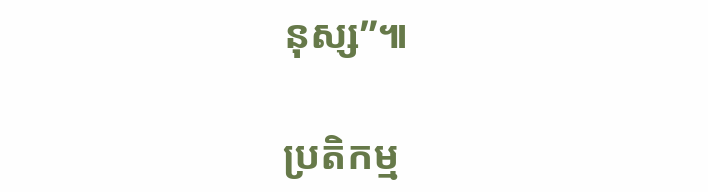នុស្ស”៕

ប្រតិកម្ម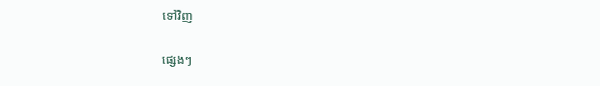ទៅវិញ

ផ្សេងៗ